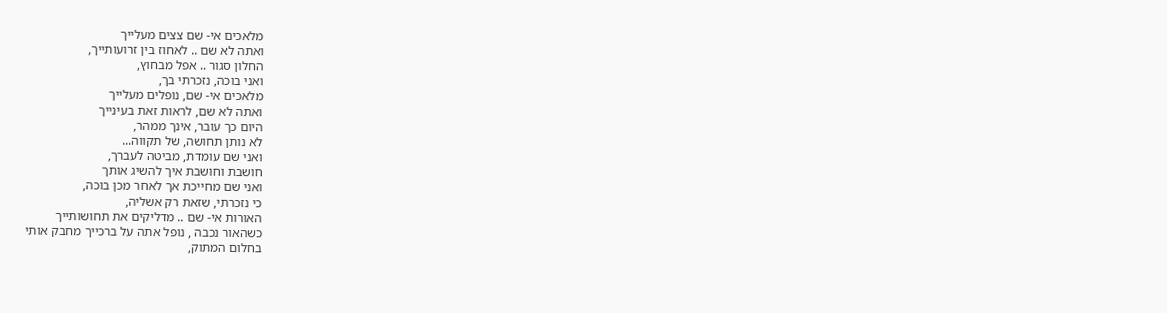מלאכים אי- שם צצים מעלייך
ואתה לא שם .. לאחוז בין זרועותייך,
החלון סגור .. אפל מבחוץ,
ואני בוכה, נזכרתי בך,
מלאכים אי- שם, נופלים מעלייך
ואתה לא שם, לראות זאת בעינייך
היום כך עובר, אינך ממהר,
לא נותן תחושה, של תקווה...
ואני שם עומדת, מביטה לעברך,
חושבת וחושבת איך להשיג אותך
ואני שם מחייכת אך לאחר מכן בוכה,
כי נזכרתי, שזאת רק אשליה,
האורות אי- שם .. מדליקים את תחושותייך
כשהאור נכבה , נופל אתה על ברכייך מחבק אותי
בחלום המתוק,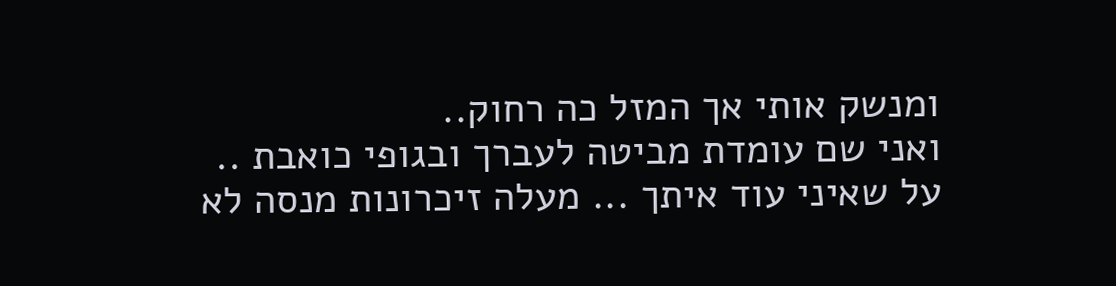ומנשק אותי אך המזל כה רחוק..
ואני שם עומדת מביטה לעברך ובגופי כואבת ..
על שאיני עוד איתך ... מעלה זיכרונות מנסה לא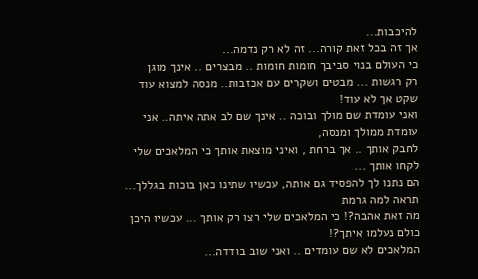להיכבות...
אך זה בכל זאת קורה... זה לא רק נדמה...
כי העולם בנוי סביבך חומות חומות .. מבצרים .. אינך מוגן
רק רגשות ... מבטים ושקרים עם אכזבות.. מנסה למצוא עוד שקט אך לא עוד!
ואני עומדת שם מולך ובוכה .. אינך שם לב אתה איתה.. אני עומדת ממולך ומנסה,
לחבק אותך .. אך ברחת , ואיני מוצאת אותך כי המלאכים שלי לקחו אותך ...
הם נתנו לך להפסיד גם אותה, עכשיו שתינו כאן בוכות בגללך... תראה למה גרמת
מה זאת אהבה?! כי המלאכים שלי רצו רק אותך ... עכשיו היכן כולם נעלמו איתך?!
המלאכים לא שם עומדים .. ואני שוב בודדה...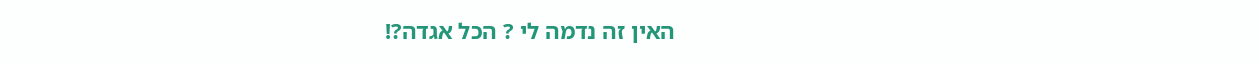האין זה נדמה לי ? הכל אגדה?!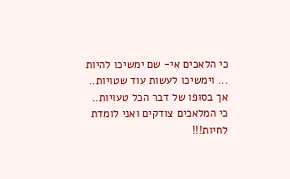כי הלאכים אי- שם ימשיכו להיות ... וימשיכו לעשות עוד שטויות..
אך בסופו של דבר הכל טעויות.. כי המלאכים צודקים ואני לומדת לחיות!!!